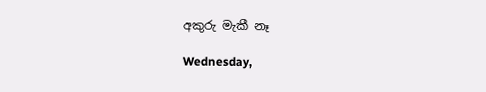අකුරු මැකී නෑ

Wednesday,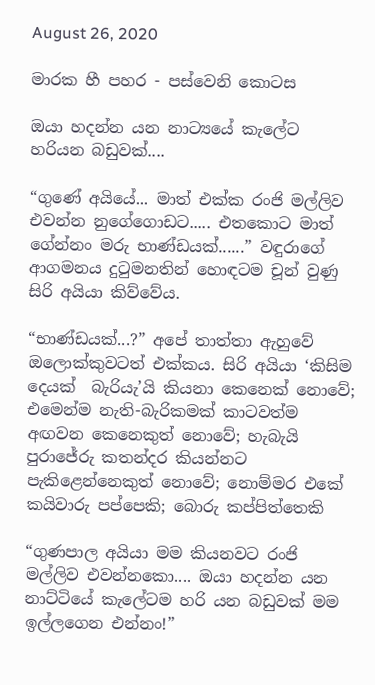August 26, 2020

මාරක හී පහර - පස්වෙනි කොටස

ඔයා හදන්න යන නාට්‍යයේ කැලේට හරියන බඩුවක්....

“ගුණේ අයියේ... මාත් එක්ක රංජි මල්ලිව එවන්න නුගේගොඩට..... එතකොට මාත් ගේන්නං මරු භාණ්ඩයක්......” වඳුරාගේ ආගමනය දුටුමනතින් හොඳටම චූන් වුණු සිරි අයියා කිව්වේය.

“භාණ්ඩයක්...?” අපේ තාත්තා ඇහුවේ ඔලොක්කුවටත් එක්කය. සිරි අයියා ‘කිසිම දෙයක්  බැරියැ’යි කියනා කෙනෙක් නොවේ; එමෙන්ම නැති-බැරිකමක් කාටවත්ම අඟවන කෙනෙකුත් නොවේ; හැබැයි පුරාජේරු කතන්දර කියන්නට පැකිළෙන්නෙකුත් නොවේ; නොම්මර එකේ කයිවාරු පප්පෙකි; බොරු කප්පිත්තෙකි

“ගුණපාල අයියා මම කියනවට රංජි මල්ලිව එවන්නකො.... ඔයා හදන්න යන නාට්ටියේ කැලේටම හරි යන බඩුවක් මම ඉල්ලගෙන එන්නං!”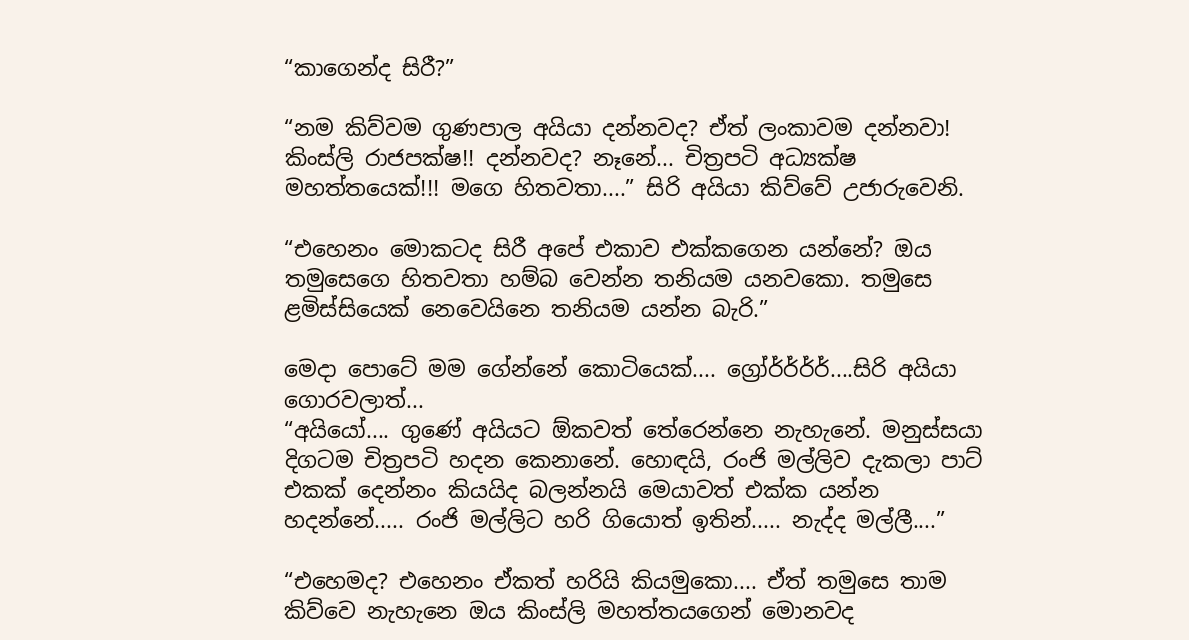“කාගෙන්ද සිරී?”

“නම කිව්වම ගුණපාල අයියා දන්නවද? ඒත් ලංකාවම දන්නවා! කිංස්ලි රාජපක්ෂ!! දන්නවද? නෑනේ... චිත්‍රපටි අධ්‍යක්ෂ මහත්තයෙක්!!! මගෙ හිතවතා....” සිරි අයියා කිව්වේ උජාරුවෙනි.

“එහෙනං මොකටද සිරී අපේ එකාව එක්කගෙන යන්නේ? ඔය තමුසෙගෙ හිතවතා හම්බ වෙන්න තනියම යනවකො. තමුසෙ ළමිස්සියෙක් නෙවෙයිනෙ තනියම යන්න බැරි.”

මෙදා පොටේ මම ගේන්නේ කොටියෙක්.... ග්‍රෝර්ර්ර්ර්....සිරි අයියා ගොරවලාත්...
“අයියෝ.... ගුණේ අයියට ඕකවත් තේරෙන්නෙ නැහැනේ. මනුස්සයා දිගටම චිත්‍රපටි හදන කෙනානේ. හොඳයි, රංජි මල්ලිව දැකලා පාට් එකක් දෙන්නං කියයිද බලන්නයි මෙයාවත් එක්ක යන්න හදන්නේ..... රංජි මල්ලිට හරි ගියොත් ඉතින්..... නැද්ද මල්ලී....”

“එහෙමද? එහෙනං ඒකත් හරියි කියමුකො.... ඒත් තමුසෙ තාම කිව්වෙ නැහැනෙ ඔය කිංස්ලි මහත්තයගෙන් මොනවද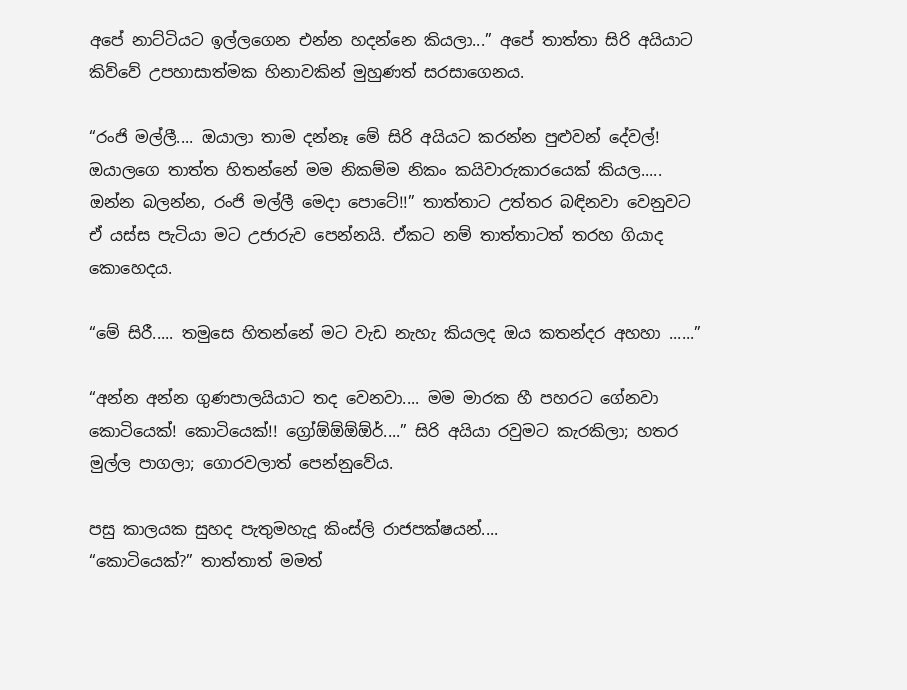අපේ නාට්ටියට ඉල්ලගෙන එන්න හදන්නෙ කියලා...” අපේ තාත්තා සිරි අයියාට කිව්වේ උපහාසාත්මක හිනාවකින් මුහුණත් සරසාගෙනය.

“රංජි මල්ලී.... ඔයාලා තාම දන්නෑ මේ සිරි අයියට කරන්න පුළුවන් දේවල්! ඔයාලගෙ තාත්ත හිතන්නේ මම නිකම්ම නිකං කයිවාරුකාරයෙක් කියල..... ඔන්න බලන්න, රංජි මල්ලී මෙදා පොටේ!!” තාත්තාට උත්තර බඳිනවා වෙනුවට ඒ යස්ස පැටියා මට උජාරුව පෙන්නයි. ඒකට නම් තාත්තාටත් තරහ ගියාද කොහෙදය.

“මේ සිරී..... තමුසෙ හිතන්නේ මට වැඩ නැහැ කියලද ඔය කතන්දර අහහා ......”

“අන්න අන්න ගුණපාලයියාට තද වෙනවා.... මම මාරක හී පහරට ගේනවා කොටියෙක්! කොටියෙක්!! ග්‍රෝඕඕඕඕර්....” සිරි අයියා රවුමට කැරකිලා; හතර මුල්ල පාගලා; ගොරවලාත් පෙන්නුවේය.

පසු කාලයක සුහද පැතුමහැදූ කිංස්ලි රාජපක්ෂයන්....
“කොටියෙක්?” තාත්තාත් මමත්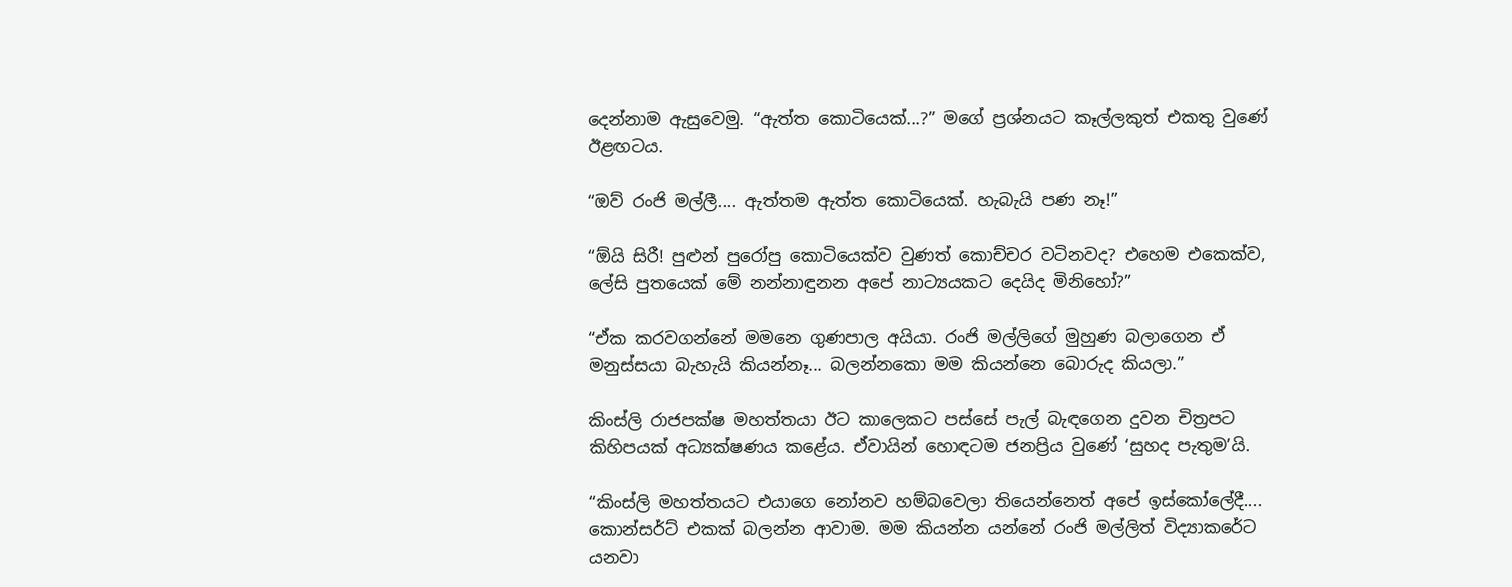දෙන්නාම ඇසුවෙමු. “ඇත්ත කොටියෙක්...?” මගේ ප්‍රශ්නයට කෑල්ලකුත් එකතු වුණේ ඊළඟටය.

“ඔව් රංජි මල්ලී.... ඇත්තම ඇත්ත කොටියෙක්. හැබැයි පණ නෑ!”

“ඕයි සිරී! පුළුන් පුරෝපු කොටියෙක්ව වුණත් කොච්චර වටිනවද? එහෙම එකෙක්ව, ලේසි පුතයෙක් මේ නන්නාඳුනන අපේ නාට්‍යයකට දෙයිද මිනිහෝ?”

“ඒක කරවගන්නේ මමනෙ ගුණපාල අයියා. රංජි මල්ලිගේ මුහුණ බලාගෙන ඒ මනුස්සයා බැහැයි කියන්නෑ... බලන්නකො මම කියන්නෙ බොරුද කියලා.”

කිංස්ලි රාජපක්ෂ මහත්තයා ඊට කාලෙකට පස්සේ පැල් බැඳගෙන දුවන චිත්‍රපට කිහිපයක් අධ්‍යක්ෂණය කළේය. ඒවායින් හොඳටම ජනප්‍රිය වුණේ ‘සුහද පැතුම’යි.

“කිංස්ලි මහත්තයට එයාගෙ නෝනව හම්බවෙලා තියෙන්නෙත් අපේ ඉස්කෝලේදී.... කොන්සර්ට් එකක් බලන්න ආවාම. මම කියන්න යන්නේ රංජි මල්ලිත් විද්‍යාකරේට යනවා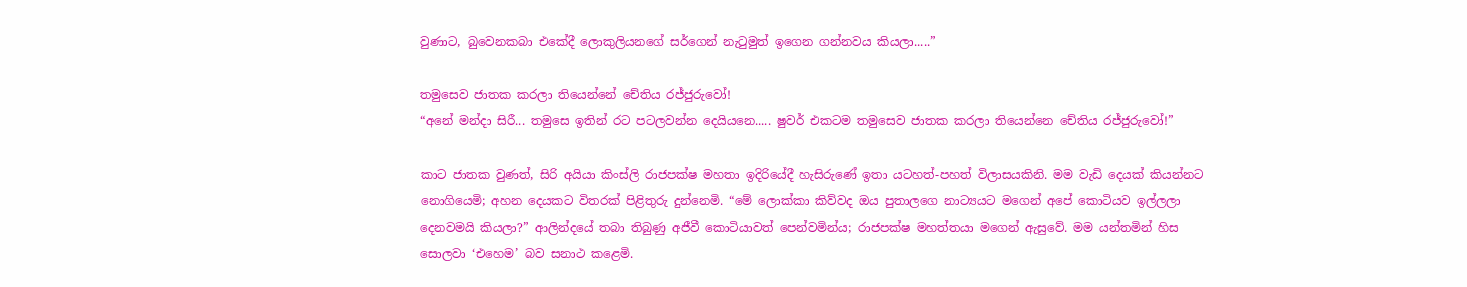වුණාට, බුවෙනකබා එකේදී ලොකුලියනගේ සර්ගෙන් නැටුමුත් ඉගෙන ගන්නවය කියලා.....”

තමුසෙව ජාතක කරලා තියෙන්නේ චේතිය රජ්ජුරුවෝ!
“අනේ මන්දා සිරී... තමුසෙ ඉතින් රට පටලවන්න දෙයියනෙ..... ෂුවර් එකටම තමුසෙව ජාතක කරලා තියෙන්නෙ චේතිය රජ්ජුරුවෝ!”

කාට ජාතක වුණත්, සිරි අයියා කිංස්ලි රාජපක්ෂ මහතා ඉදිරියේදී හැසිරුණේ ඉතා යටහත්-පහත් විලාසයකිනි. මම වැඩි දෙයක් කියන්නට නොගියෙමි; අහන දෙයකට විතරක් පිළිතුරු දුන්නෙමි. “මේ ලොක්කා කිව්වද ඔය පුතාලගෙ නාට්‍යයට මගෙන් අපේ කොටියව ඉල්ලලා දෙනවමයි කියලා?” ආලින්දයේ තබා තිබුණු අජීවී කොටියාවත් පෙන්වමින්ය; රාජපක්ෂ මහත්තයා මගෙන් ඇසුවේ. මම යන්තමින් හිස සොලවා ‘එහෙම’ බව සනාථ කළෙමි.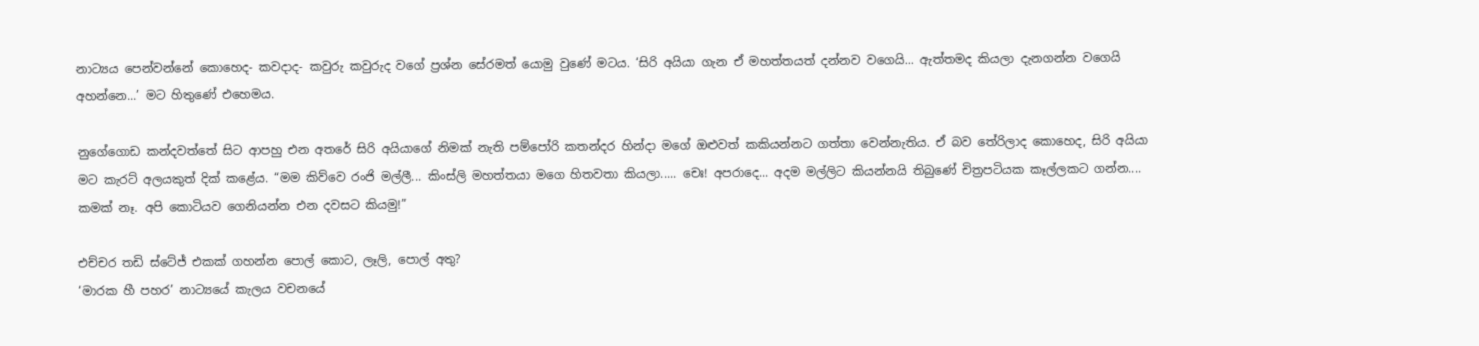නාට්‍යය පෙන්වන්නේ කොහෙද- කවදාද- කවුරු කවුරුද වගේ ප්‍රශ්න සේරමත් යොමු වුණේ මටය. ‘සිරි අයියා ගැන ඒ මහත්තයත් දන්නව වගෙයි... ඇත්තමද කියලා දැනගන්න වගෙයි අහන්නෙ...’ මට හිතුණේ එහෙමය.

නුගේගොඩ කන්දවත්තේ සිට ආපහු එන අතරේ සිරි අයියාගේ නිමක් නැති පම්පෝරි කතන්දර හින්දා මගේ ඔළුවත් කකියන්නට ගත්තා වෙන්නැතිය. ඒ බව තේරිලාද කොහෙද, සිරි අයියා මට කැරට් අලයකුත් දික් කළේය. “මම කිව්වෙ රංජි මල්ලී... කිංස්ලි මහත්තයා මගෙ හිතවතා කියලා..... චෙඃ! අපරාදෙ... අදම මල්ලිට කියන්නයි තිබුණේ චිත්‍රපටියක කෑල්ලකට ගන්න.... කමක් නෑ. අපි කොටියව ගෙනියන්න එන දවසට කියමු!”

එච්චර තඩි ස්ටේජ් එකක් ගහන්න පොල් කොට, ලෑලි, පොල් අතු?
‘මාරක හී පහර’ නාට්‍යයේ කැලය වචනයේ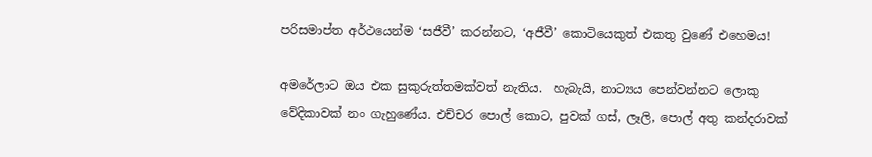පරිසමාප්ත අර්ථයෙන්ම ‘සජීවී’ කරන්නට, ‘අජීවී’ කොටියෙකුත් එකතු වුණේ එහෙමය!

අමරේලාට ඔය එක සුකුරුත්තමක්වත් නැතිය.  හැබැයි, නාට්‍යය පෙන්වන්නට ලොකු වේදිකාවක් නං ගැහුණේය. එච්චර පොල් කොට, පුවක් ගස්, ලෑලි, පොල් අතු කන්දරාවක්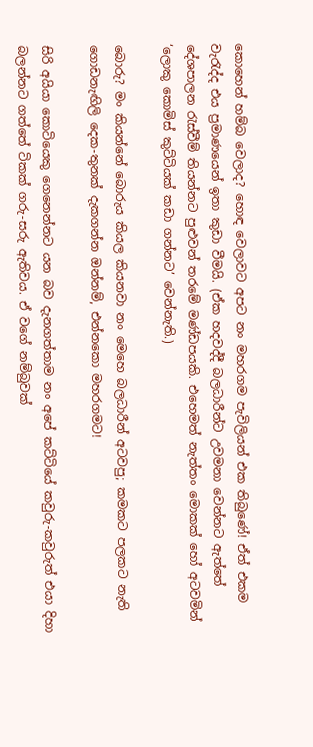කොහෙන් හම්බ වෙලාද? හොඳ වෙලාවට අපට නං මහරගම පැවිලියන් එක තිබුණේ! ඒත් එකම වැරැද්ද එය ප්‍රමාණයෙන් ඉතා කුඩා වීමයි. (ඒක හදවද්දී බලධාරීන්ට උවමනා වෙන්නට ඇත්තේ දේශපාලන රැස්වීම් තියන්නට පුළුවන් තරමේ මණ්ඩපයකි. එහෙමත් නැත්තං මොකක් හෝ අටවමින් ‘ලොකු කොමිස් කුට්ටියක් කඩා ගන්නට’ වෙන්නැති.)

බොරු? මං කියන්නේ බොරුය කියල කියනවා නං මෙහෙ බලධාරීන් අටවපු; කමකට පලකට නැති ගොඩනැඟිලි දෙක-තුනක් දැකගන්න ඔන්නම්, එන්නකො මහරගමට!

සිරි අයියා කොටියෙකු ගෙනෙන්නට යන බව දැනගත්තාම නං අපේ කට්ටියේ කවුරු-කවුරුත් එයා දිහා බලන්නට ගත්තේ ටිකක් ගරු-සරු ඇතිවය. ඒ වගේ නම්බුවක්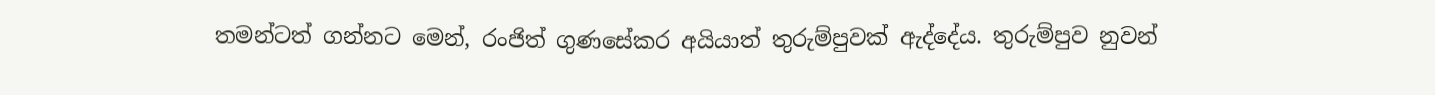තමන්ටත් ගන්නට මෙන්, රංජිත් ගුණසේකර අයියාත් තුරුම්පුවක් ඇද්දේය. තුරුම්පුව නුවන්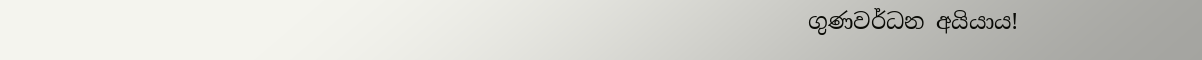ගුණවර්ධන අයියාය!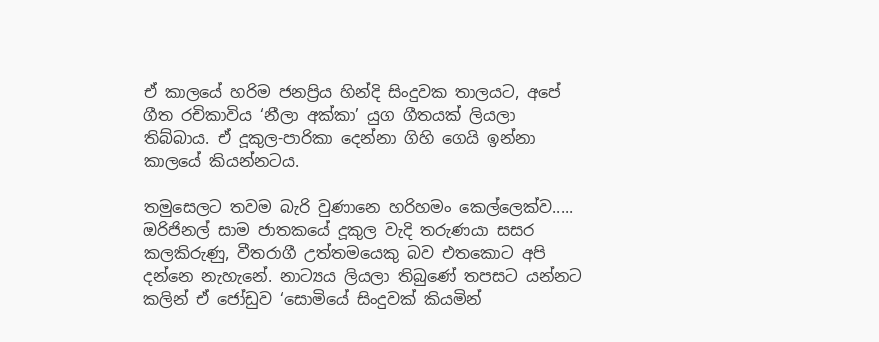ඒ කාලයේ හරිම ජනප්‍රිය හින්දි සිංදුවක තාලයට, අපේ ගීත රචිකාවිය ‘නීලා අක්කා’ යුග ගීතයක් ලියලා තිබ්බාය. ඒ දූකුල-පාරිකා දෙන්නා ගිහි ගෙයි ඉන්නා කාලයේ කියන්නටය.

තමුසෙලට තවම බැරි වුණානෙ හරිහමං කෙල්ලෙක්ව.....
ඔරිජිනල් සාම ජාතකයේ දූකුල වැදි තරුණයා සසර කලකිරුණු, වීතරාගී උත්තමයෙකු බව එතකොට අපි දන්නෙ නැහැනේ. නාට්‍යය ලියලා තිබුණේ තපසට යන්නට කලින් ඒ ජෝඩුව ‘සොමියේ සිංදුවක් කියමින්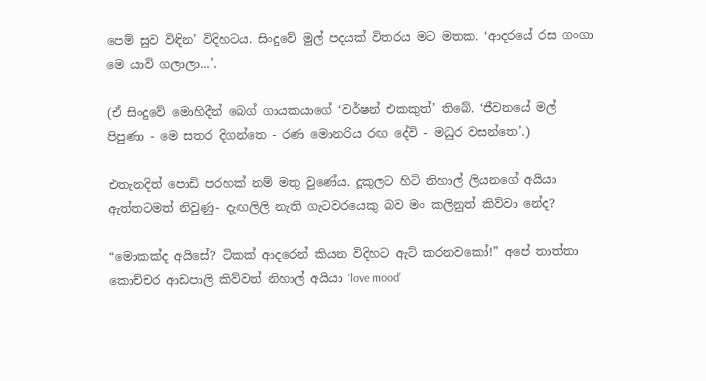පෙම් සුව විඳින’ විදිහටය. සිංදුවේ මුල් පදයක් විතරය මට මතක. ‘ආදරයේ රස ගංගා මෙ යාවි ගලාලා...’.

(ඒ සිංදුවේ මොහිදීන් බෙග් ගායකයාගේ ‘වර්ෂන් එකකුත්’ තිබේ. ‘ජීවනයේ මල් පිපුණා - මෙ සතර දිගන්තෙ - රණ මොනරිය රඟ දේවි - මධුර වසන්තෙ’.)

එතැනදිත් පොඩි පරහක් නම් මතු වුණේය. දූකුලට හිටි නිහාල් ලියනගේ අයියා ඇත්තටමත් නිවුණු- දැඟලිලි නැති ගැටවරයෙකු බව මං කලිනුත් කිව්වා නේද?

“මොකක්ද අයිසේ? ටිකක් ආදරෙන් කියන විදිහට ඇට් කරනවකෝ!” අපේ තාත්තා කොච්චර ආඩපාලි කිව්වත් නිහාල් අයියා ‘love mood’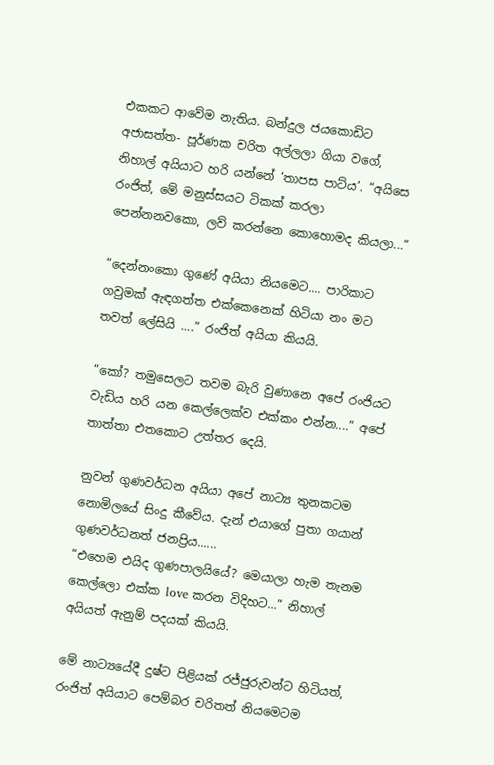එකකට ආවේම නැතිය. බන්දුල ජයකොඩිට අජාසත්ත- පූර්ණක චරිත අල්ලලා ගියා වගේ, නිහාල් අයියාට හරි යන්නේ ‘තාපස පාට්ය’. “අයිසෙ රංජිත්, මේ මනුස්සයට ටිකක් කරලා පෙන්නනවකො, ලව් කරන්නෙ කොහොමද කියලා...”

“දෙන්නංකො ගුණේ අයියා නියමෙට.... පාරිකාට ගවුමක් ඇඳගත්ත එක්කෙනෙක් හිටියා නං මට තවත් ලේසියි ....” රංජිත් අයියා කියයි.

“කෝ? තමුසෙලට තවම බැරි වුණානෙ අපේ රංජියට වැඩිය හරි යන කෙල්ලෙක්ව එක්කං එන්න....” අපේ තාත්තා එතකොට උත්තර දෙයි.

නුවන් ගුණවර්ධන අයියා අපේ නාට්‍ය තුනකටම නොමිලයේ සිංදු කීවේය. දැන් එයාගේ පුතා ගයාන් ගුණවර්ධනත් ජනප්‍රිය......
“එහෙම එයිද ගුණපාලයියේ? මෙයාලා හැම තැනම කෙල්ලො එක්ක love කරන විදිහට...” නිහාල් අයියත් ඇනුම් පදයක් කියයි.

මේ නාට්‍යයේදී දුෂ්ට පිළියක් රජ්ජුරුවන්ට හිටියත්, රංජිත් අයියාට පෙම්බර චරිතත් නියමෙටම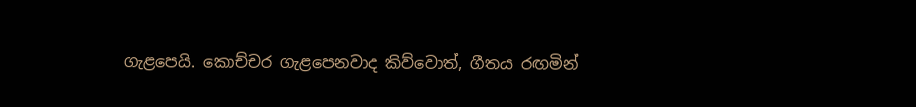ගැළපෙයි. කොච්චර ගැළපෙනවාද කිව්වොත්, ගීතය රඟමින්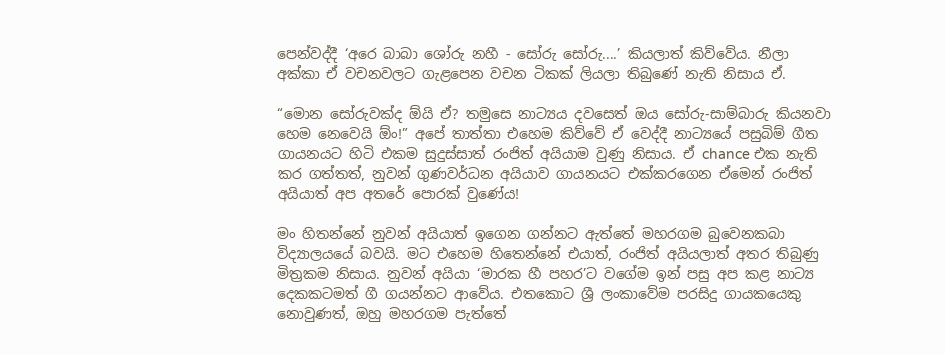පෙන්වද්දී ‘අරෙ බාබා ශෝරු නහී - සෝරු සෝරු....’ කියලාත් කිව්වේය. නීලා අක්කා ඒ වචනවලට ගැළපෙන වචන ටිකක් ලියලා තිබුණේ නැති නිසාය ඒ.

“මොන සෝරුවක්ද ඕයි ඒ? තමුසෙ නාට්‍යය දවසෙත් ඔය සෝරු-සාම්බාරු කියනවා හෙම නෙවෙයි ඕං!” අපේ තාත්තා එහෙම කිව්වේ ඒ වෙද්දී නාට්‍යයේ පසුබිම් ගීත ගායනයට හිටි එකම සුදුස්සාත් රංජිත් අයියාම වුණු නිසාය. ඒ chance එක නැති කර ගත්තත්, නුවන් ගුණවර්ධන අයියාව ගායනයට එක්කරගෙන ඒමෙන් රංජිත් අයියාත් අප අතරේ පොරක් වුණේය!

මං හිතන්නේ නුවන් අයියාත් ඉගෙන ගන්නට ඇත්තේ මහරගම බුවෙනකබා විද්‍යාලයයේ බවයි. මට එහෙම හිතෙන්නේ එයාත්, රංජිත් අයියලාත් අතර තිබුණු මිත්‍රකම නිසාය. නුවන් අයියා ‘මාරක හී පහර’ට වගේම ඉන් පසු අප කළ නාට්‍ය දෙකකටමත් ගී ගයන්නට ආවේය. එතකොට ශ්‍රී ලංකාවේම පරසිදු ගායකයෙකු නොවුණත්, ඔහු මහරගම පැත්තේ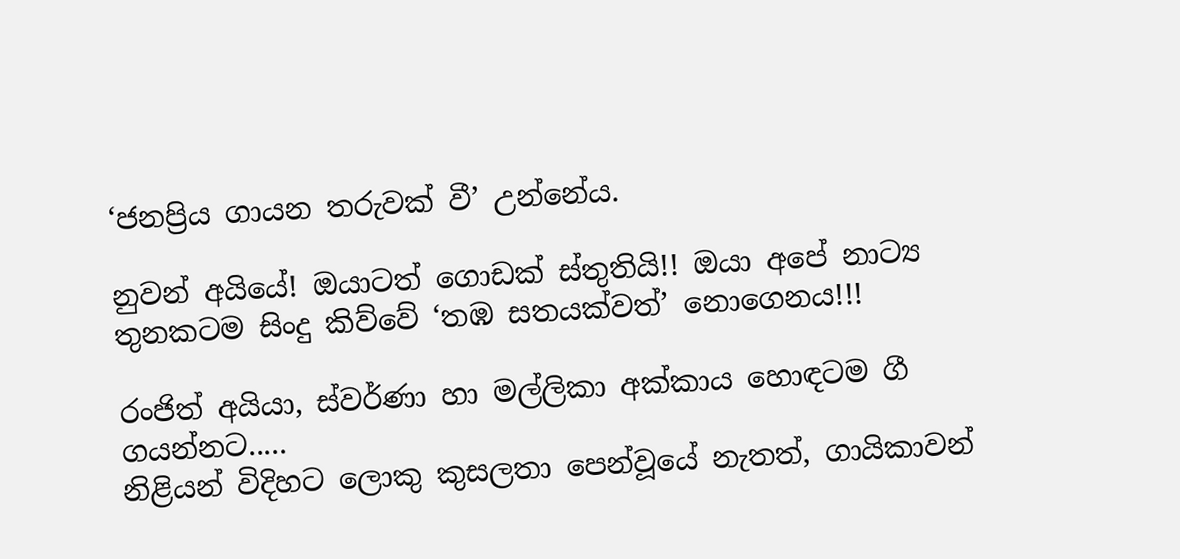‘ජනප්‍රිය ගායන තරුවක් වී’ උන්නේය.

නුවන් අයියේ! ඔයාටත් ගොඩක් ස්තුතියි!! ඔයා අපේ නාට්‍ය තුනකටම සිංදු කිව්වේ ‘තඹ සතයක්වත්’ නොගෙනය!!!

රංජිත් අයියා, ස්වර්ණා හා මල්ලිකා අක්කාය හොඳටම ගී ගයන්නට.....
නිළියන් විදිහට ලොකු කුසලතා පෙන්වූයේ නැතත්, ගායිකාවන්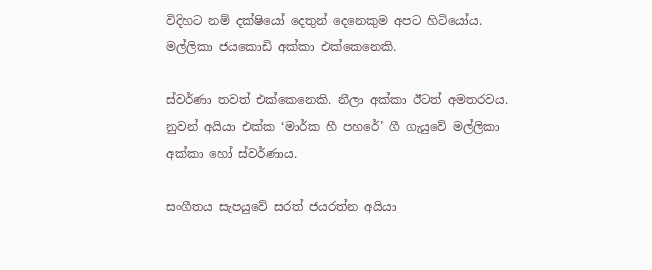විදිහට නම් දක්ෂියෝ දෙතුන් දෙනෙකුම අපට හිටියෝය. මල්ලිකා ජයකොඩි අක්කා එක්කෙනෙකි.

ස්වර්ණා තවත් එක්කෙනෙකි. නීලා අක්කා ඊටත් අමතරවය. නුවන් අයියා එක්ක ‘මාර්ක හී පහරේ’ ගී ගැයුවේ මල්ලිකා අක්කා හෝ ස්වර්ණාය.

සංගීතය සැපයුවේ සරත් ජයරත්න අයියා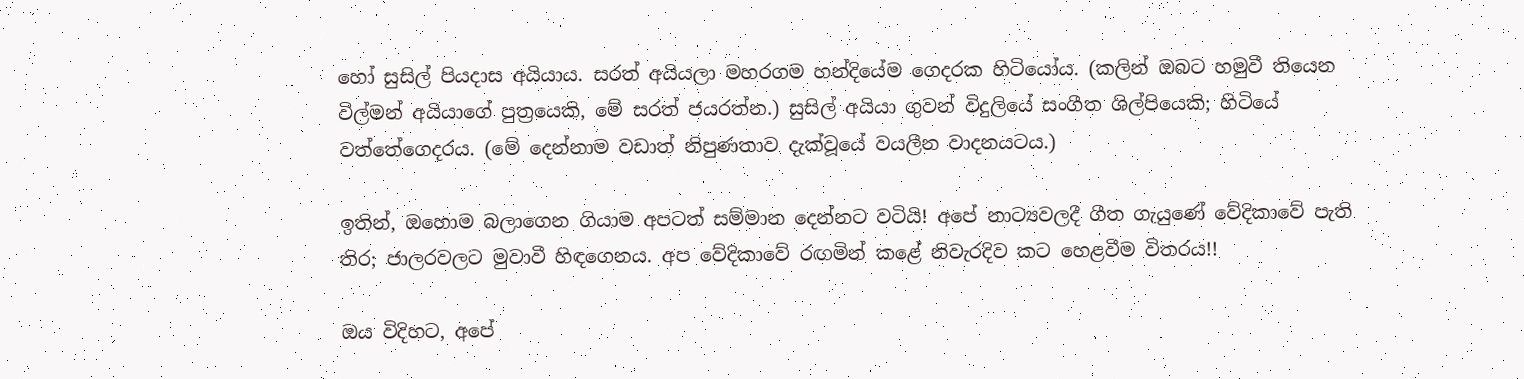හෝ සුසිල් පියදාස අයියාය. සරත් අයියලා මහරගම හන්දියේම ගෙදරක හිටියෝය. (කලින් ඔබට හමුවී තියෙන විල්මන් අයියාගේ පුත්‍රයෙකි, මේ සරත් ජයරත්න.) සුසිල් අයියා ගුවන් විදුලියේ සංගීත ශිල්පියෙකි; හිටියේ වත්තේගෙදරය. (මේ දෙන්නාම වඩාත් නිපුණතාව දැක්වූයේ වයලීන වාදනයටය.)

ඉතින්, ඔහොම බලාගෙන ගියාම අපටත් සම්මාන දෙන්නට වටියි! අපේ නාට්‍යවලදී ගීත ගැයුණේ වේදිකාවේ පැති තිර; ජාලරවලට මුවාවී හිඳගෙනය. අප වේදිකාවේ රඟමින් කළේ නිවැරදිව කට හෙළවීම විතරය!!

ඔය විදිහට, අපේ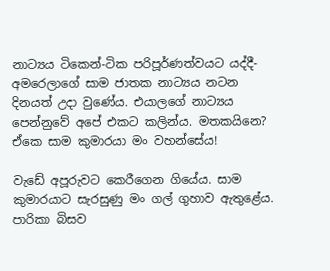නාට්‍යය ටිකෙන්-ටික පරිපූර්ණත්වයට යද්දී- අමරෙලාගේ සාම ජාතක නාට්‍යය නටන දිනයත් උදා වුණේය. එයාලගේ නාට්‍යය පෙන්නුවේ අපේ එකට කලින්ය. මතකයිනෙ? ඒකෙ සාම කුමාරයා මං වහන්සේය!

වැඩේ අපූරුවට කෙරීගෙන ගියේය. සාම කුමාරයාට සැරසුණු මං ගල් ගුහාව ඇතුළේය. පාරිකා බිසව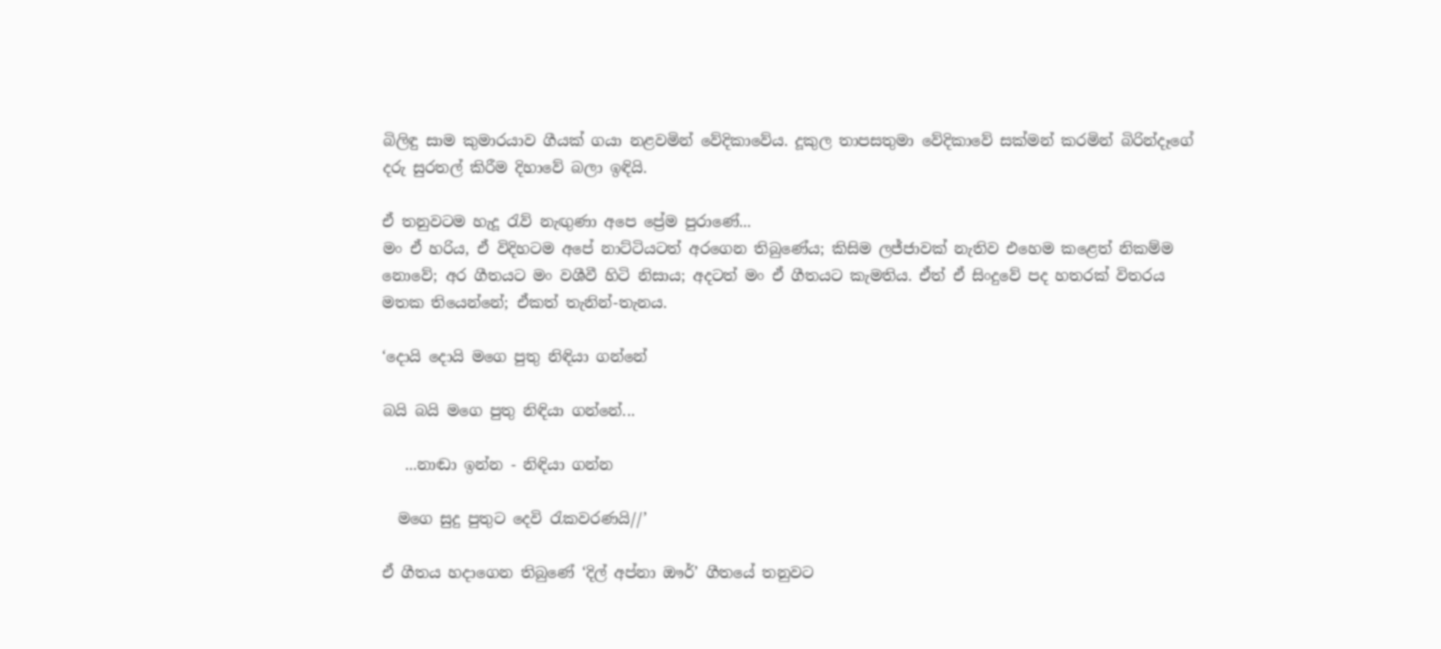බිලිඳු සාම කුමාරයාව ගීයක් ගයා නළවමින් වේදිකාවේය. දූකුල තාපසතුමා වේදිකාවේ සක්මන් කරමින් බිරින්දෑගේ දරු සුරතල් කිරීම දිහාවේ බලා ඉඳියි.

ඒ තනුවටම හැදූ රැව් නැඟුණා අපෙ ප්‍රේම පුරාණේ...
මං ඒ හරිය, ඒ විදිහටම අපේ නාට්ටියටත් අරගෙන තිබුණේය; කිසිම ලජ්ජාවක් නැතිව එහෙම කළෙත් නිකම්ම නොවේ; අර ගීතයට මං වශීවී හිටි නිසාය; අදටත් මං ඒ ගීතයට කැමතිය. ඒත් ඒ සිංදුවේ පද හතරක් විතරය මතක තියෙන්නේ; ඒකත් තැනින්-තැනය.

‘දොයි දොයි මගෙ පුතු නිඳියා ගන්නේ

බයි බයි මගෙ පුතු නිඳියා ගන්නේ...

   ...නාඬා ඉන්න - නිඳියා ගන්න

  මගෙ සුදු පුතුට දෙවි රැකවරණයි//’

ඒ ගීතය හදාගෙන තිබුණේ ‘දිල් අප්නා ඖර්’ ගීතයේ තනුවට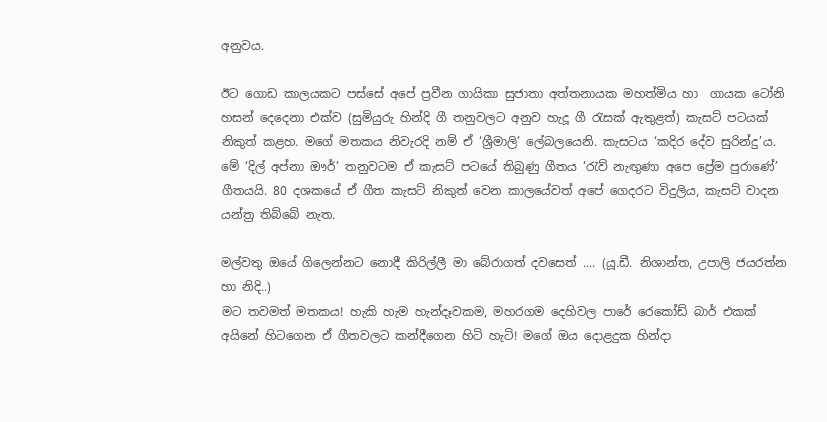අනුවය.

ඊට ගොඩ කාලයකට පස්සේ අපේ ප්‍රවීන ගායිකා සුජාතා අත්තනායක මහත්මිය හා  ගායක ටෝනි හසන් දෙදෙනා එක්ව (සුමියුරු හින්දි ගී තනුවලට අනුව හැදූ ගී රැසක් ඇතුළත්) කැසට් පටයක් නිකුත් කළහ. මගේ මතකය නිවැරදි නම් ඒ ‘ශ්‍රීමාලි’ ලේබලයෙනි. කැසටය ‘කදිර දේව සුරින්දු’ය. මේ ‘දිල් අප්නා ඖර්’ තනුවටම ඒ කැසට් පටයේ තිබුණු ගීතය ‘රැව් නැඟුණා අපෙ ප්‍රේම පුරාණේ’ ගීතයයි. 80 දශකයේ ඒ ගීත කැසට් නිකුත් වෙන කාලයේවත් අපේ ගෙදරට විදුලිය, කැසට් වාදන යන්ත්‍ර තිබ්බේ නැත.

මල්වතු ඔයේ ගිලෙන්නට නොදී කිරිල්ලී මා බේරාගත් දවසෙත් .... (යූ.ඩී. නිශාන්ත, උපාලි ජයරත්න හා නිදි..)
මට තවමත් මතකය! හැකි හැම හැන්දෑවකම, මහරගම දෙහිවල පාරේ රෙකෝඩ් බාර් එකක් අයිනේ හිටගෙන ඒ ගීතවලට කන්දීගෙන හිටි හැටි! මගේ ඔය දොළදුක හින්දා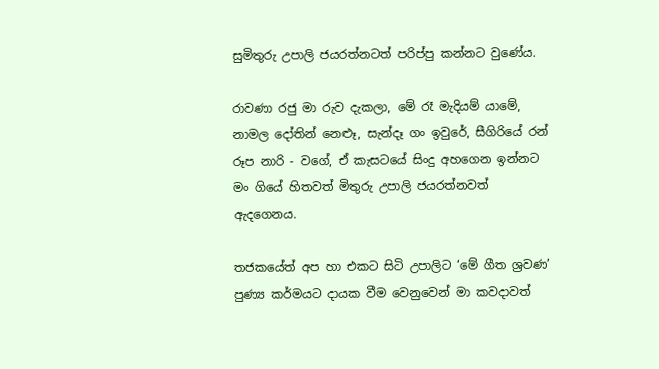සුමිතුරු උපාලි ජයරත්නටත් පරිප්පු කන්නට වුණේය.

රාවණා රජු මා රුව දැකලා, මේ රෑ මැදියම් යාමේ, නාමල දෝතින් නෙළුෑ, සැන්දෑ ගං ඉවුරේ, සීගිරියේ රන් රූප නාරි - වගේ, ඒ කැසටයේ සිංදු අහගෙන ඉන්නට මං ගියේ හිතවත් මිතුරු උපාලි ජයරත්නවත් ඇදගෙනය.

තජකයේත් අප හා එකට සිටි උපාලිට ‘මේ ගීත ශ්‍රවණ’ පුණ්‍ය කර්මයට දායක වීම වෙනුවෙන් මා කවදාවත්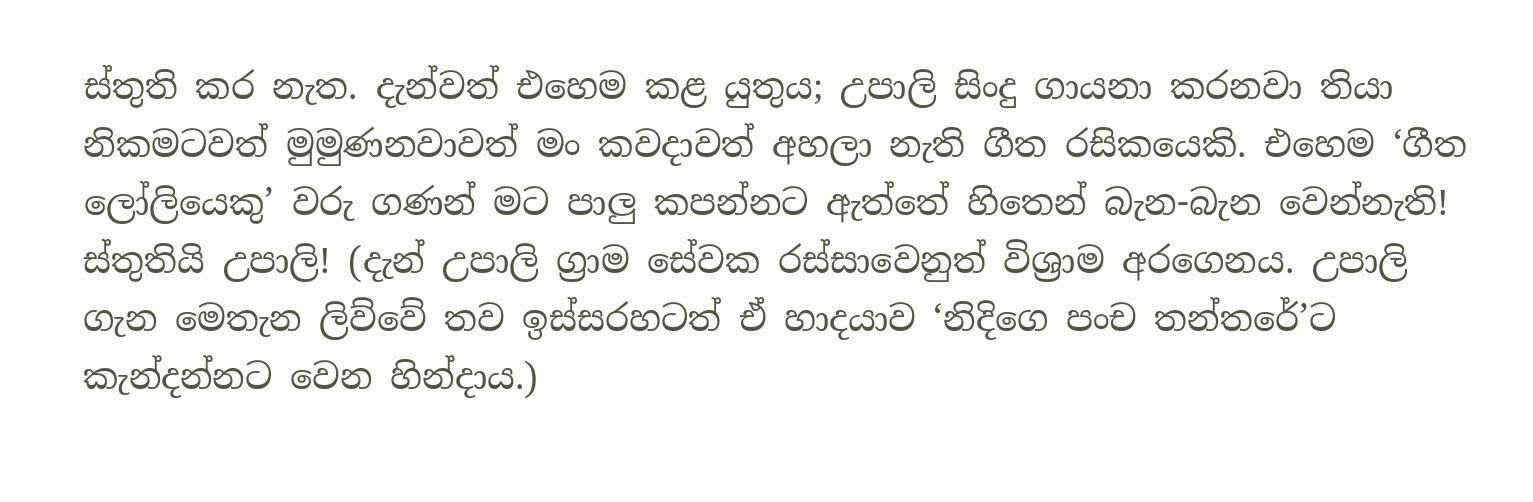ස්තුති කර නැත. දැන්වත් එහෙම කළ යුතුය; උපාලි සිංදු ගායනා කරනවා තියා නිකමටවත් මුමුණනවාවත් මං කවදාවත් අහලා නැති ගීත රසිකයෙකි. එහෙම ‘ගීත ලෝලියෙකු’ වරු ගණන් මට පාලු කපන්නට ඇත්තේ හිතෙන් බැන-බැන වෙන්නැති! ස්තුතියි උපාලි! (දැන් උපාලි ග්‍රාම සේවක රස්සාවෙනුත් විශ්‍රාම අරගෙනය. උපාලි ගැන මෙතැන ලිව්වේ තව ඉස්සරහටත් ඒ හාදයාව ‘නිදිගෙ පංච තන්තරේ’ට කැන්දන්නට වෙන හින්දාය.)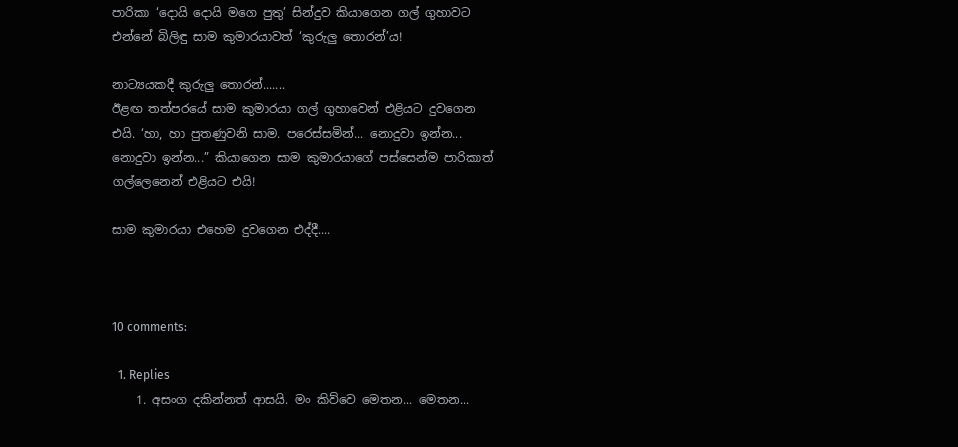පාරිකා ‘දොයි දොයි මගෙ පුතු’ සින්දුව කියාගෙන ගල් ගුහාවට එන්නේ බිලිඳු සාම කුමාරයාවත් ‘කුරුලු තොරන්’ය!

නාට්‍යයකදී කුරුලු තොරන්.......
ඊළඟ තත්පරයේ සාම කුමාරයා ගල් ගුහාවෙන් එළියට දුවගෙන එයි. ‘හා, හා පුතණුවනි සාම. පරෙස්සමින්... නොදුවා ඉන්න... නොදුවා ඉන්න...” කියාගෙන සාම කුමාරයාගේ පස්සෙන්ම පාරිකාත් ගල්ලෙනෙන් එළියට එයි!

සාම කුමාරයා එහෙම දුවගෙන එද්දී....



10 comments:

  1. Replies
    1. අසංග දකින්නත් ආසයි. මං කිව්වෙ මෙතන... මෙතන...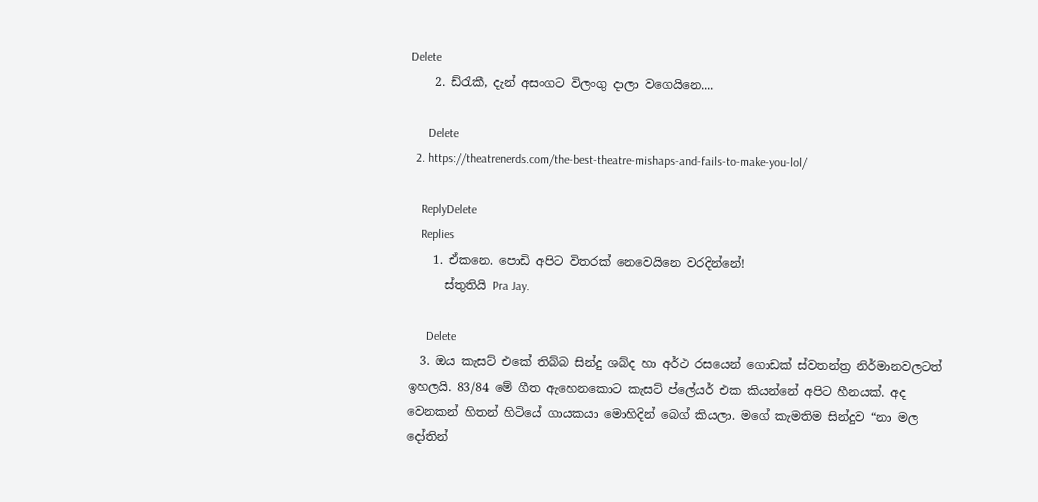Delete
    2. ඩ්රැකී, දැන් අසංගට විලංගු දාලා වගෙයිනෙ....

      Delete
  2. https://theatrenerds.com/the-best-theatre-mishaps-and-fails-to-make-you-lol/

    ReplyDelete
    Replies
    1. ඒකනෙ. පොඩි අපිට විතරක් නෙවෙයිනෙ වරදින්නේ!
      ස්තුතියි Pra Jay.

      Delete
  3. ඔය කැසට් එකේ තිබ්බ සින්දු ශබ්ද හා අර්ථ රසයෙන් ගොඩක් ස්වතන්ත්‍ර නිර්මානවලටත් ඉහලයි. 83/84 මේ ගීත ඇහෙනකොට කැසට් ප්ලේයර් එක කියන්නේ අපිට හීනයක්. අද වෙනකන් හිතන් හිටියේ ගායකයා මොහිදින් බෙග් කියලා. මගේ කැමතිම සින්දුව “නා මල දෝතින්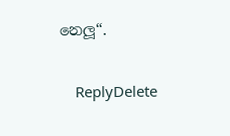නෙලූ“.

    ReplyDelete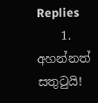Replies
    1. අහන්නත් සතුටුයි!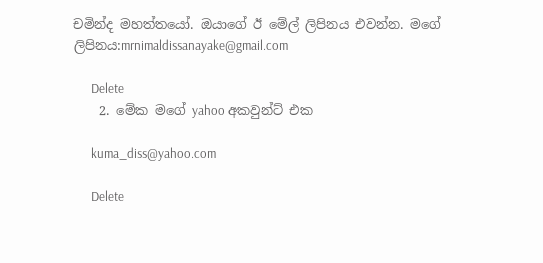චමින්ද මහත්තයෝ. ඔයාගේ ඊ මේල් ලිපිනය එවන්න. මගේ ලිපිනය:mrnimaldissanayake@gmail.com

      Delete
    2. මේක මගේ yahoo අකවුන්ට් එක

      kuma_diss@yahoo.com

      Delete